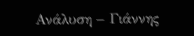Ανάλυση – Γιάννης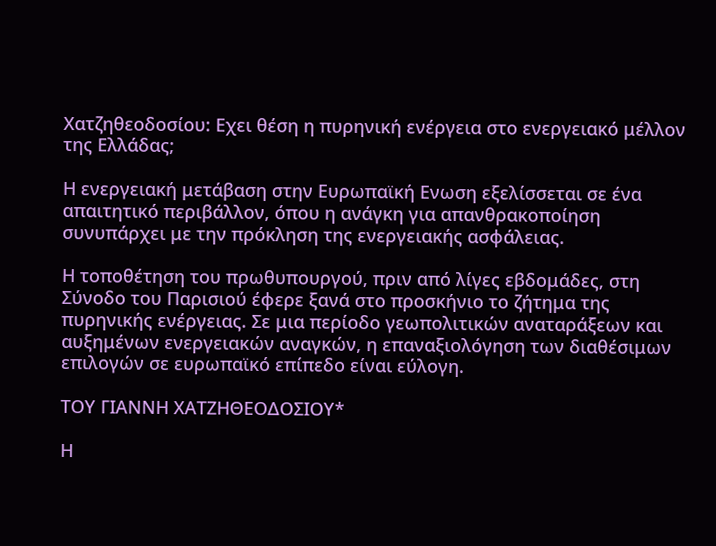Χατζηθεοδοσίου: Εχει θέση η πυρηνική ενέργεια στο ενεργειακό μέλλον της Ελλάδας;

Η ενεργειακή μετάβαση στην Ευρωπαϊκή Ενωση εξελίσσεται σε ένα απαιτητικό περιβάλλον, όπου η ανάγκη για απανθρακοποίηση συνυπάρχει με την πρόκληση της ενεργειακής ασφάλειας.

Η τοποθέτηση του πρωθυπουργού, πριν από λίγες εβδομάδες, στη Σύνοδο του Παρισιού έφερε ξανά στο προσκήνιο το ζήτημα της πυρηνικής ενέργειας. Σε μια περίοδο γεωπολιτικών αναταράξεων και αυξημένων ενεργειακών αναγκών, η επαναξιολόγηση των διαθέσιμων επιλογών σε ευρωπαϊκό επίπεδο είναι εύλογη.

ΤΟΥ ΓΙAΝΝΗ ΧΑΤΖΗΘΕΟΔΟΣIΟΥ*

Η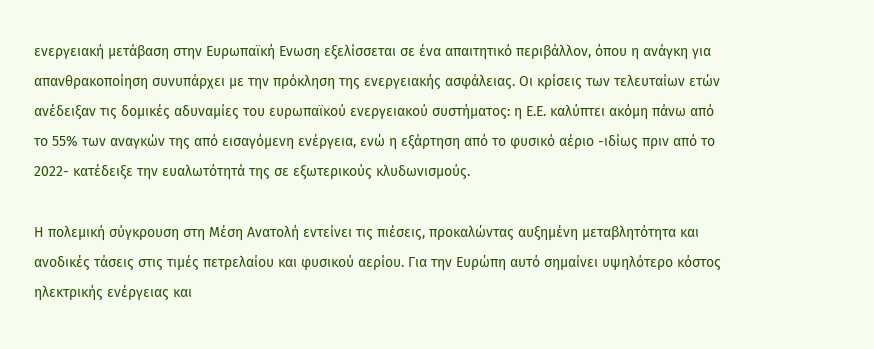ενεργειακή μετάβαση στην Ευρωπαϊκή Ενωση εξελίσσεται σε ένα απαιτητικό περιβάλλον, όπου η ανάγκη για απανθρακοποίηση συνυπάρχει με την πρόκληση της ενεργειακής ασφάλειας. Οι κρίσεις των τελευταίων ετών ανέδειξαν τις δομικές αδυναμίες του ευρωπαϊκού ενεργειακού συστήματος: η Ε.Ε. καλύπτει ακόμη πάνω από το 55% των αναγκών της από εισαγόμενη ενέργεια, ενώ η εξάρτηση από το φυσικό αέριο -ιδίως πριν από το 2022- κατέδειξε την ευαλωτότητά της σε εξωτερικούς κλυδωνισμούς.

Η πολεμική σύγκρουση στη Μέση Ανατολή εντείνει τις πιέσεις, προκαλώντας αυξημένη μεταβλητότητα και ανοδικές τάσεις στις τιμές πετρελαίου και φυσικού αερίου. Για την Ευρώπη αυτό σημαίνει υψηλότερο κόστος ηλεκτρικής ενέργειας και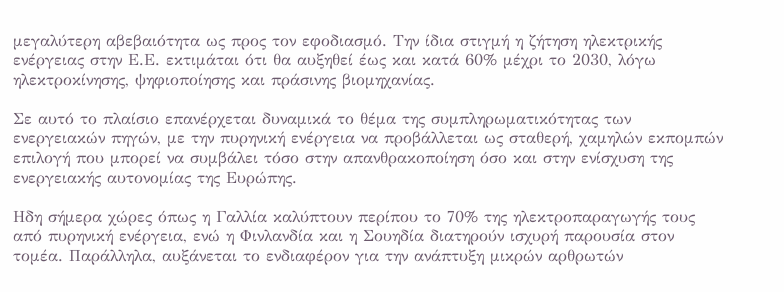μεγαλύτερη αβεβαιότητα ως προς τον εφοδιασμό. Την ίδια στιγμή η ζήτηση ηλεκτρικής ενέργειας στην Ε.Ε. εκτιμάται ότι θα αυξηθεί έως και κατά 60% μέχρι το 2030, λόγω ηλεκτροκίνησης, ψηφιοποίησης και πράσινης βιομηχανίας.

Σε αυτό το πλαίσιο επανέρχεται δυναμικά το θέμα της συμπληρωματικότητας των ενεργειακών πηγών, με την πυρηνική ενέργεια να προβάλλεται ως σταθερή, χαμηλών εκπομπών επιλογή που μπορεί να συμβάλει τόσο στην απανθρακοποίηση όσο και στην ενίσχυση της ενεργειακής αυτονομίας της Ευρώπης.

Ηδη σήμερα χώρες όπως η Γαλλία καλύπτουν περίπου το 70% της ηλεκτροπαραγωγής τους από πυρηνική ενέργεια, ενώ η Φινλανδία και η Σουηδία διατηρούν ισχυρή παρουσία στον τομέα. Παράλληλα, αυξάνεται το ενδιαφέρον για την ανάπτυξη μικρών αρθρωτών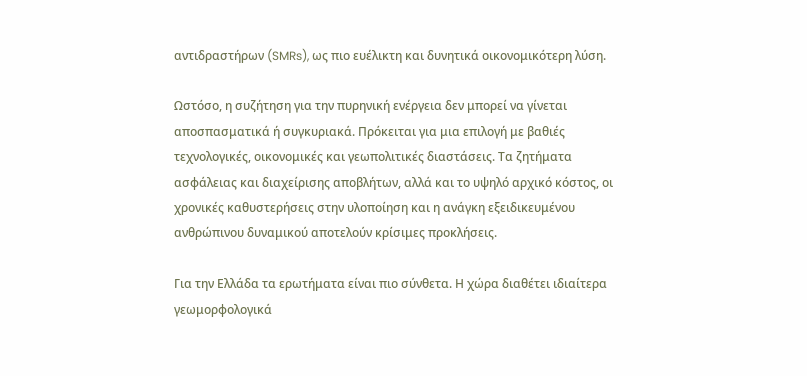αντιδραστήρων (SMRs), ως πιο ευέλικτη και δυνητικά οικονομικότερη λύση.

Ωστόσο, η συζήτηση για την πυρηνική ενέργεια δεν μπορεί να γίνεται αποσπασματικά ή συγκυριακά. Πρόκειται για μια επιλογή με βαθιές τεχνολογικές, οικονομικές και γεωπολιτικές διαστάσεις. Τα ζητήματα ασφάλειας και διαχείρισης αποβλήτων, αλλά και το υψηλό αρχικό κόστος, οι χρονικές καθυστερήσεις στην υλοποίηση και η ανάγκη εξειδικευμένου ανθρώπινου δυναμικού αποτελούν κρίσιμες προκλήσεις.

Για την Ελλάδα τα ερωτήματα είναι πιο σύνθετα. Η χώρα διαθέτει ιδιαίτερα γεωμορφολογικά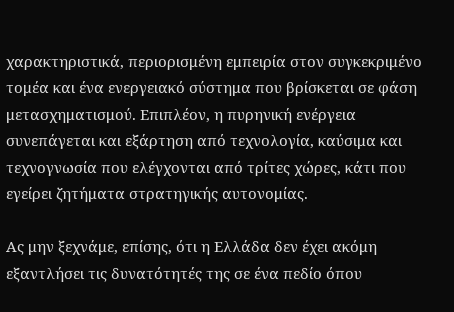χαρακτηριστικά, περιορισμένη εμπειρία στον συγκεκριμένο τομέα και ένα ενεργειακό σύστημα που βρίσκεται σε φάση μετασχηματισμού. Επιπλέον, η πυρηνική ενέργεια συνεπάγεται και εξάρτηση από τεχνολογία, καύσιμα και τεχνογνωσία που ελέγχονται από τρίτες χώρες, κάτι που εγείρει ζητήματα στρατηγικής αυτονομίας.

Ας μην ξεχνάμε, επίσης, ότι η Ελλάδα δεν έχει ακόμη εξαντλήσει τις δυνατότητές της σε ένα πεδίο όπου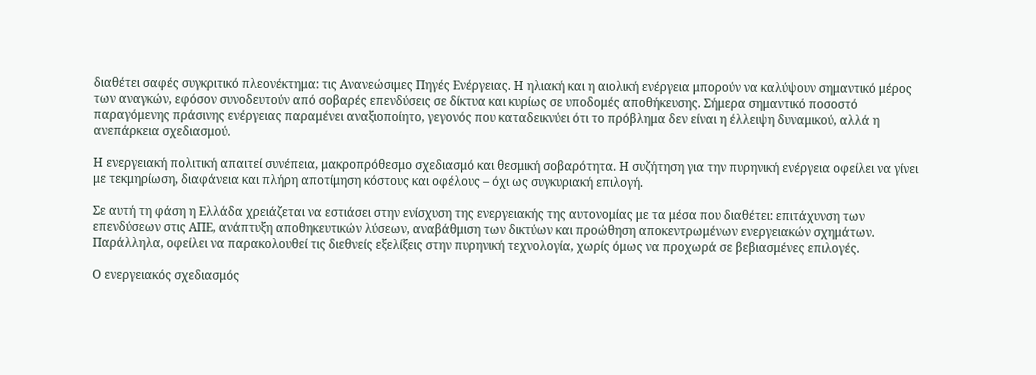διαθέτει σαφές συγκριτικό πλεονέκτημα: τις Ανανεώσιμες Πηγές Ενέργειας. Η ηλιακή και η αιολική ενέργεια μπορούν να καλύψουν σημαντικό μέρος των αναγκών, εφόσον συνοδευτούν από σοβαρές επενδύσεις σε δίκτυα και κυρίως σε υποδομές αποθήκευσης. Σήμερα σημαντικό ποσοστό παραγόμενης πράσινης ενέργειας παραμένει αναξιοποίητο, γεγονός που καταδεικνύει ότι το πρόβλημα δεν είναι η έλλειψη δυναμικού, αλλά η ανεπάρκεια σχεδιασμού.

Η ενεργειακή πολιτική απαιτεί συνέπεια, μακροπρόθεσμο σχεδιασμό και θεσμική σοβαρότητα. Η συζήτηση για την πυρηνική ενέργεια οφείλει να γίνει με τεκμηρίωση, διαφάνεια και πλήρη αποτίμηση κόστους και οφέλους – όχι ως συγκυριακή επιλογή.

Σε αυτή τη φάση η Ελλάδα χρειάζεται να εστιάσει στην ενίσχυση της ενεργειακής της αυτονομίας με τα μέσα που διαθέτει: επιτάχυνση των επενδύσεων στις ΑΠΕ, ανάπτυξη αποθηκευτικών λύσεων, αναβάθμιση των δικτύων και προώθηση αποκεντρωμένων ενεργειακών σχημάτων. Παράλληλα, οφείλει να παρακολουθεί τις διεθνείς εξελίξεις στην πυρηνική τεχνολογία, χωρίς όμως να προχωρά σε βεβιασμένες επιλογές.

Ο ενεργειακός σχεδιασμός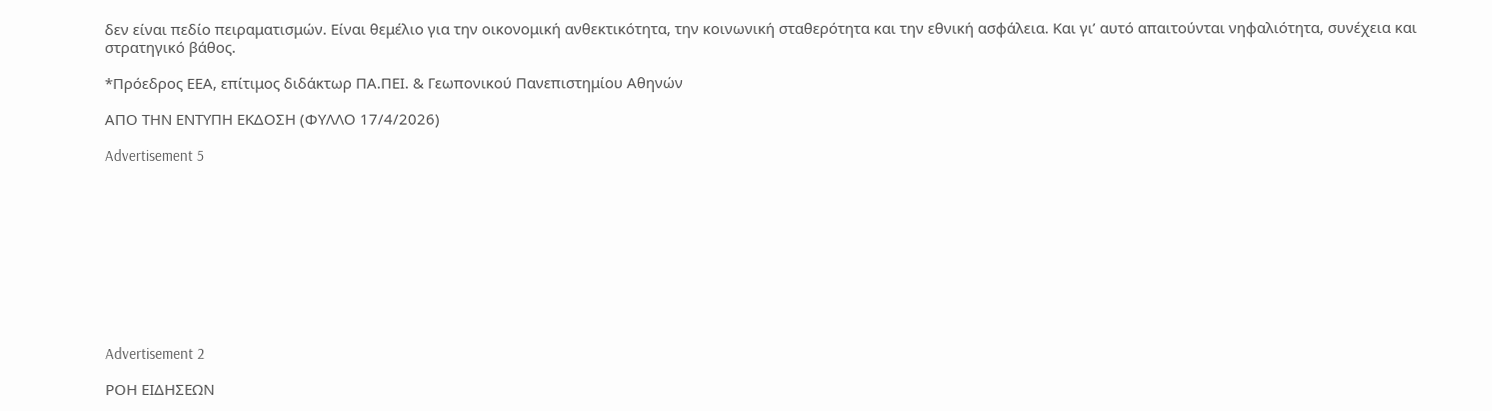δεν είναι πεδίο πειραματισμών. Είναι θεμέλιο για την οικονομική ανθεκτικότητα, την κοινωνική σταθερότητα και την εθνική ασφάλεια. Και γι’ αυτό απαιτούνται νηφαλιότητα, συνέχεια και στρατηγικό βάθος.

*Πρόεδρος ΕΕΑ, επίτιμος διδάκτωρ ΠΑ.ΠΕΙ. & Γεωπονικού Πανεπιστημίου Αθηνών

ΑΠΟ ΤΗΝ ΕΝΤΥΠΗ ΕΚΔΟΣΗ (ΦΥΛΛΟ 17/4/2026)

Advertisement 5










Advertisement 2

ΡΟΗ ΕΙΔΗΣΕΩΝ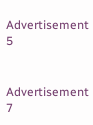Advertisement 5


Advertisement 7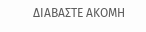ΔΙΑΒΑΣΤΕ ΑΚΟΜΗ